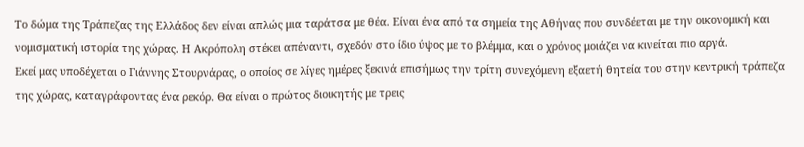Το δώμα της Τράπεζας της Ελλάδος δεν είναι απλώς μια ταράτσα με θέα. Είναι ένα από τα σημεία της Αθήνας που συνδέεται με την οικονομική και νομισματική ιστορία της χώρας. Η Ακρόπολη στέκει απέναντι, σχεδόν στο ίδιο ύψος με το βλέμμα, και ο χρόνος μοιάζει να κινείται πιο αργά.
Εκεί μας υποδέχεται ο Γιάννης Στουρνάρας, ο οποίος σε λίγες ημέρες ξεκινά επισήμως την τρίτη συνεχόμενη εξαετή θητεία του στην κεντρική τράπεζα της χώρας, καταγράφοντας ένα ρεκόρ. Θα είναι ο πρώτος διοικητής με τρεις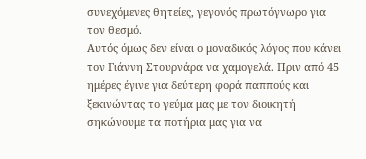συνεχόμενες θητείες, γεγονός πρωτόγνωρο για τον θεσμό.
Αυτός όμως δεν είναι ο μοναδικός λόγος που κάνει τον Γιάννη Στουρνάρα να χαμογελά. Πριν από 45 ημέρες έγινε για δεύτερη φορά παππούς και ξεκινώντας το γεύμα μας με τον διοικητή σηκώνουμε τα ποτήρια μας για να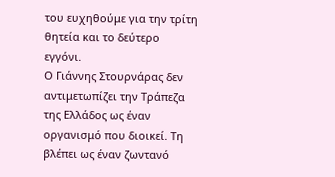του ευχηθούμε για την τρίτη θητεία και το δεύτερο εγγόνι.
Ο Γιάννης Στουρνάρας δεν αντιμετωπίζει την Τράπεζα της Ελλάδος ως έναν οργανισμό που διοικεί. Τη βλέπει ως έναν ζωντανό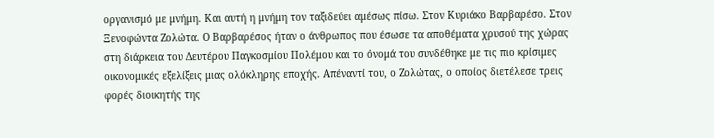οργανισμό με μνήμη. Και αυτή η μνήμη τον ταξιδεύει αμέσως πίσω. Στον Κυριάκο Βαρβαρέσο. Στον Ξενοφώντα Ζολώτα. Ο Βαρβαρέσος ήταν ο άνθρωπος που έσωσε τα αποθέματα χρυσού της χώρας στη διάρκεια του Δευτέρου Παγκοσμίου Πολέμου και το όνομά του συνδέθηκε με τις πιο κρίσιμες οικονομικές εξελίξεις μιας ολόκληρης εποχής. Απέναντί του, ο Ζολώτας, ο οποίος διετέλεσε τρεις φορές διοικητής της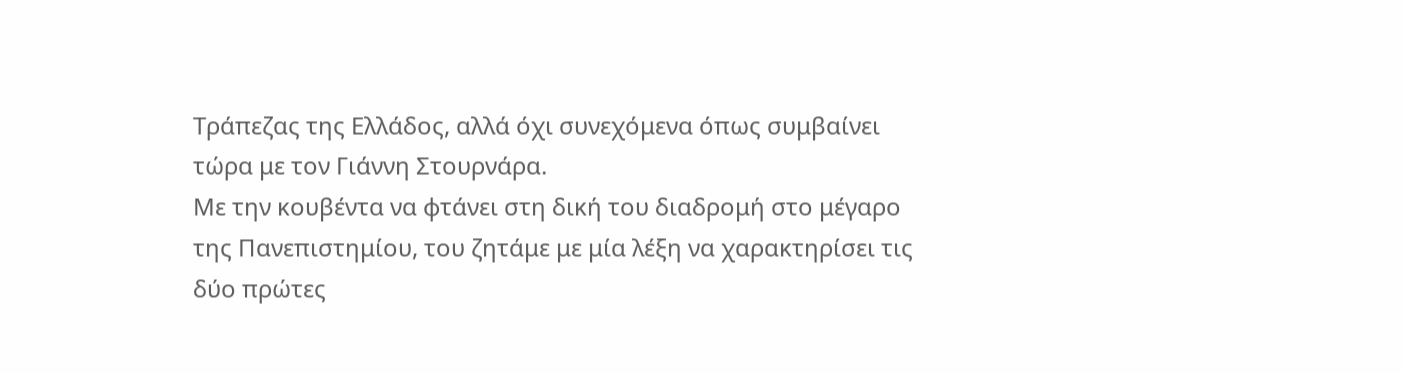Τράπεζας της Ελλάδος, αλλά όχι συνεχόμενα όπως συμβαίνει τώρα με τον Γιάννη Στουρνάρα.
Με την κουβέντα να φτάνει στη δική του διαδρομή στο μέγαρο της Πανεπιστημίου, του ζητάμε με μία λέξη να χαρακτηρίσει τις δύο πρώτες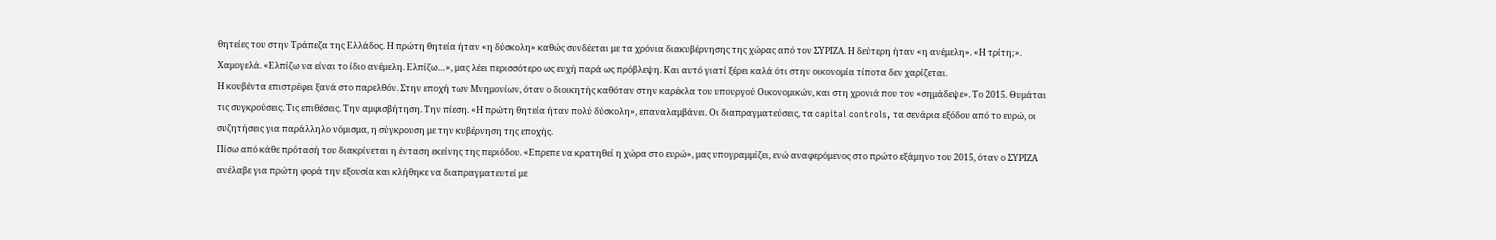θητείες του στην Τράπεζα της Ελλάδος. Η πρώτη θητεία ήταν «η δύσκολη» καθώς συνδέεται με τα χρόνια διακυβέρνησης της χώρας από τον ΣΥΡΙΖΑ. Η δεύτερη ήταν «η ανέμελη». «Η τρίτη;». Χαμογελά. «Ελπίζω να είναι το ίδιο ανέμελη. Ελπίζω…», μας λέει περισσότερο ως ευχή παρά ως πρόβλεψη. Και αυτό γιατί ξέρει καλά ότι στην οικονομία τίποτα δεν χαρίζεται.
Η κουβέντα επιστρέφει ξανά στο παρελθόν. Στην εποχή των Μνημονίων, όταν ο διοικητής καθόταν στην καρέκλα του υπουργού Οικονομικών, και στη χρονιά που τον «σημάδεψε». Το 2015. Θυμάται τις συγκρούσεις. Τις επιθέσεις. Την αμφισβήτηση. Την πίεση. «Η πρώτη θητεία ήταν πολύ δύσκολη», επαναλαμβάνει. Οι διαπραγματεύσεις, τα capital controls, τα σενάρια εξόδου από το ευρώ, οι συζητήσεις για παράλληλο νόμισμα, η σύγκρουση με την κυβέρνηση της εποχής.
Πίσω από κάθε πρότασή του διακρίνεται η ένταση εκείνης της περιόδου. «Επρεπε να κρατηθεί η χώρα στο ευρώ», μας υπογραμμίζει, ενώ αναφερόμενος στο πρώτο εξάμηνο του 2015, όταν ο ΣΥΡΙΖΑ ανέλαβε για πρώτη φορά την εξουσία και κλήθηκε να διαπραγματευτεί με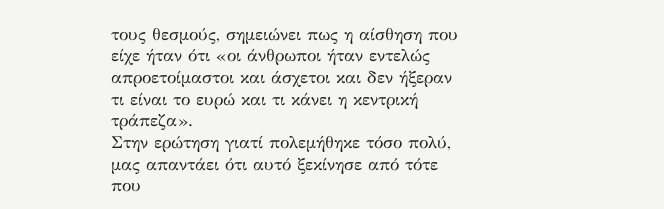τους θεσμούς, σημειώνει πως η αίσθηση που είχε ήταν ότι «οι άνθρωποι ήταν εντελώς απροετοίμαστοι και άσχετοι και δεν ήξεραν τι είναι το ευρώ και τι κάνει η κεντρική τράπεζα».
Στην ερώτηση γιατί πολεμήθηκε τόσο πολύ, μας απαντάει ότι αυτό ξεκίνησε από τότε που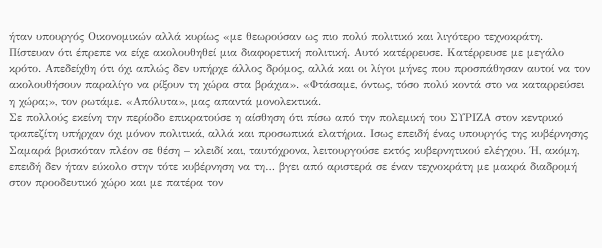ήταν υπουργός Οικονομικών αλλά κυρίως «με θεωρούσαν ως πιο πολύ πολιτικό και λιγότερο τεχνοκράτη. Πίστευαν ότι έπρεπε να είχε ακολουθηθεί μια διαφορετική πολιτική. Αυτό κατέρρευσε. Κατέρρευσε με μεγάλο κρότο. Απεδείχθη ότι όχι απλώς δεν υπήρχε άλλος δρόμος, αλλά και οι λίγοι μήνες που προσπάθησαν αυτοί να τον ακολουθήσουν παραλίγο να ρίξουν τη χώρα στα βράχια». «Φτάσαμε, όντως, τόσο πολύ κοντά στο να καταρρεύσει η χώρα;», τον ρωτάμε. «Απόλυτα», μας απαντά μονολεκτικά.
Σε πολλούς εκείνη την περίοδο επικρατούσε η αίσθηση ότι πίσω από την πολεμική του ΣΥΡΙΖΑ στον κεντρικό τραπεζίτη υπήρχαν όχι μόνον πολιτικά, αλλά και προσωπικά ελατήρια. Ισως επειδή ένας υπουργός της κυβέρνησης Σαμαρά βρισκόταν πλέον σε θέση – κλειδί και, ταυτόχρονα, λειτουργούσε εκτός κυβερνητικού ελέγχου. Ή, ακόμη, επειδή δεν ήταν εύκολο στην τότε κυβέρνηση να τη… βγει από αριστερά σε έναν τεχνοκράτη με μακρά διαδρομή στον προοδευτικό χώρο και με πατέρα τον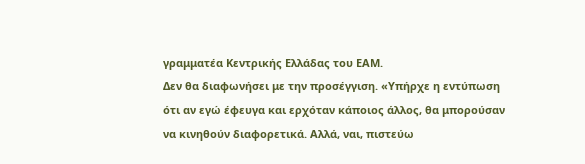γραμματέα Κεντρικής Ελλάδας του ΕΑΜ.
Δεν θα διαφωνήσει με την προσέγγιση. «Υπήρχε η εντύπωση ότι αν εγώ έφευγα και ερχόταν κάποιος άλλος, θα μπορούσαν να κινηθούν διαφορετικά. Αλλά, ναι, πιστεύω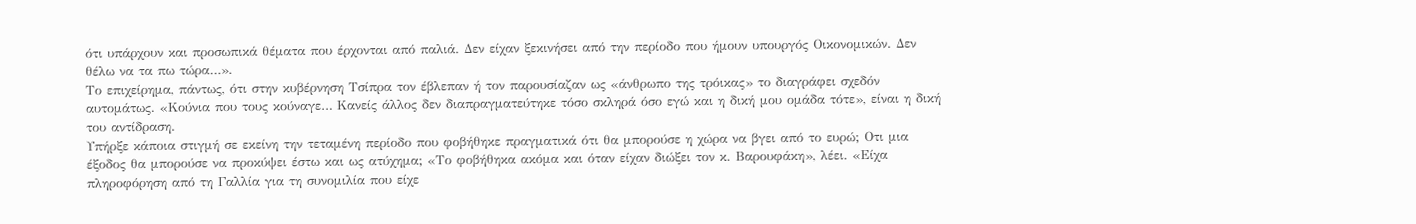ότι υπάρχουν και προσωπικά θέματα που έρχονται από παλιά. Δεν είχαν ξεκινήσει από την περίοδο που ήμουν υπουργός Οικονομικών. Δεν θέλω να τα πω τώρα…».
Το επιχείρημα, πάντως, ότι στην κυβέρνηση Τσίπρα τον έβλεπαν ή τον παρουσίαζαν ως «άνθρωπο της τρόικας» το διαγράφει σχεδόν αυτομάτως. «Κούνια που τους κούναγε… Κανείς άλλος δεν διαπραγματεύτηκε τόσο σκληρά όσο εγώ και η δική μου ομάδα τότε», είναι η δική του αντίδραση.
Υπήρξε κάποια στιγμή σε εκείνη την τεταμένη περίοδο που φοβήθηκε πραγματικά ότι θα μπορούσε η χώρα να βγει από το ευρώ; Οτι μια έξοδος θα μπορούσε να προκύψει έστω και ως ατύχημα; «Το φοβήθηκα ακόμα και όταν είχαν διώξει τον κ. Βαρουφάκη», λέει. «Είχα πληροφόρηση από τη Γαλλία για τη συνομιλία που είχε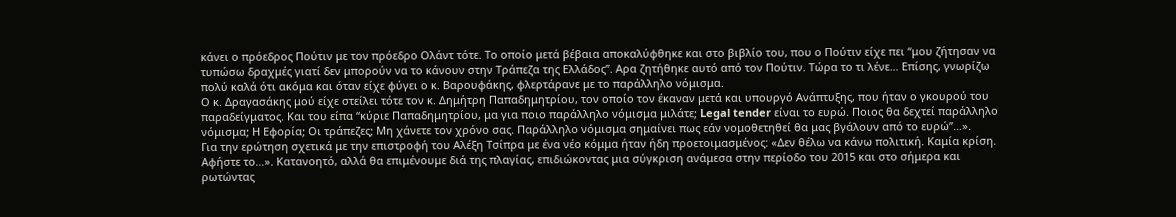κάνει ο πρόεδρος Πούτιν με τον πρόεδρο Ολάντ τότε. Το οποίο μετά βέβαια αποκαλύφθηκε και στο βιβλίο του, που ο Πούτιν είχε πει “μου ζήτησαν να τυπώσω δραχμές γιατί δεν μπορούν να το κάνουν στην Τράπεζα της Ελλάδος”. Αρα ζητήθηκε αυτό από τον Πούτιν. Τώρα το τι λένε… Επίσης, γνωρίζω πολύ καλά ότι ακόμα και όταν είχε φύγει ο κ. Βαρουφάκης, φλερτάρανε με το παράλληλο νόμισμα.
Ο κ. Δραγασάκης μού είχε στείλει τότε τον κ. Δημήτρη Παπαδημητρίου, τον οποίο τον έκαναν μετά και υπουργό Ανάπτυξης, που ήταν ο γκουρού του παραδείγματος. Και του είπα “κύριε Παπαδημητρίου, μα για ποιο παράλληλο νόμισμα μιλάτε; Legal tender είναι το ευρώ. Ποιος θα δεχτεί παράλληλο νόμισμα; Η Εφορία; Οι τράπεζες; Μη χάνετε τον χρόνο σας. Παράλληλο νόμισμα σημαίνει πως εάν νομοθετηθεί θα μας βγάλουν από το ευρώ”…».
Για την ερώτηση σχετικά με την επιστροφή του Αλέξη Τσίπρα με ένα νέο κόμμα ήταν ήδη προετοιμασμένος: «Δεν θέλω να κάνω πολιτική. Καμία κρίση. Αφήστε το…». Κατανοητό, αλλά θα επιμένουμε διά της πλαγίας, επιδιώκοντας μια σύγκριση ανάμεσα στην περίοδο του 2015 και στο σήμερα και ρωτώντας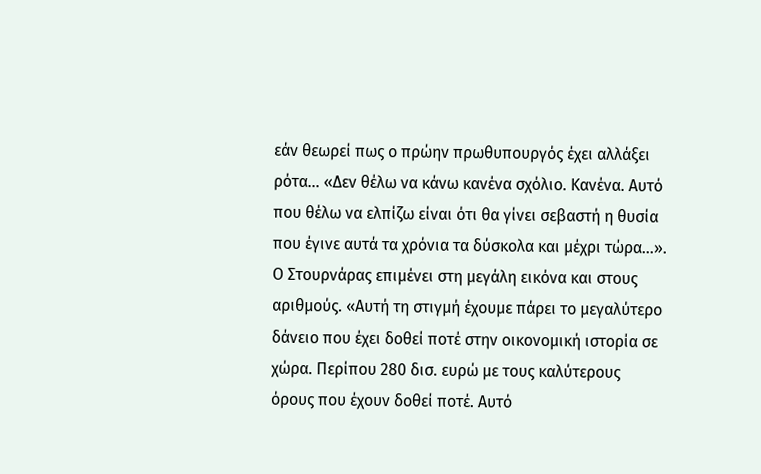εάν θεωρεί πως ο πρώην πρωθυπουργός έχει αλλάξει ρότα… «Δεν θέλω να κάνω κανένα σχόλιο. Κανένα. Αυτό που θέλω να ελπίζω είναι ότι θα γίνει σεβαστή η θυσία που έγινε αυτά τα χρόνια τα δύσκολα και μέχρι τώρα…».
Ο Στουρνάρας επιμένει στη μεγάλη εικόνα και στους αριθμούς. «Αυτή τη στιγμή έχουμε πάρει το μεγαλύτερο δάνειο που έχει δοθεί ποτέ στην οικονομική ιστορία σε χώρα. Περίπου 280 δισ. ευρώ με τους καλύτερους όρους που έχουν δοθεί ποτέ. Αυτό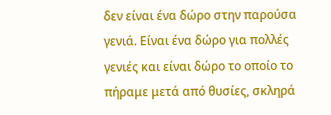δεν είναι ένα δώρο στην παρούσα γενιά. Είναι ένα δώρο για πολλές γενιές και είναι δώρο το οποίο το πήραμε μετά από θυσίες, σκληρά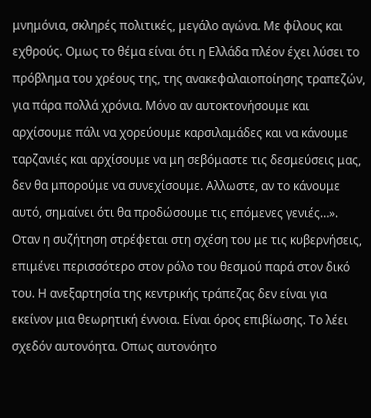μνημόνια, σκληρές πολιτικές, μεγάλο αγώνα. Με φίλους και εχθρούς. Ομως το θέμα είναι ότι η Ελλάδα πλέον έχει λύσει το πρόβλημα του χρέους της, της ανακεφαλαιοποίησης τραπεζών, για πάρα πολλά χρόνια. Μόνο αν αυτοκτονήσουμε και αρχίσουμε πάλι να χορεύουμε καρσιλαμάδες και να κάνουμε ταρζανιές και αρχίσουμε να μη σεβόμαστε τις δεσμεύσεις μας, δεν θα μπορούμε να συνεχίσουμε. Αλλωστε, αν το κάνουμε αυτό, σημαίνει ότι θα προδώσουμε τις επόμενες γενιές…».
Οταν η συζήτηση στρέφεται στη σχέση του με τις κυβερνήσεις, επιμένει περισσότερο στον ρόλο του θεσμού παρά στον δικό του. Η ανεξαρτησία της κεντρικής τράπεζας δεν είναι για εκείνον μια θεωρητική έννοια. Είναι όρος επιβίωσης. Το λέει σχεδόν αυτονόητα. Οπως αυτονόητο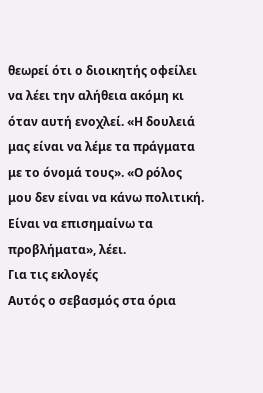θεωρεί ότι ο διοικητής οφείλει να λέει την αλήθεια ακόμη κι όταν αυτή ενοχλεί. «Η δουλειά μας είναι να λέμε τα πράγματα με το όνομά τους». «Ο ρόλος μου δεν είναι να κάνω πολιτική. Είναι να επισημαίνω τα προβλήματα», λέει.
Για τις εκλογές
Αυτός ο σεβασμός στα όρια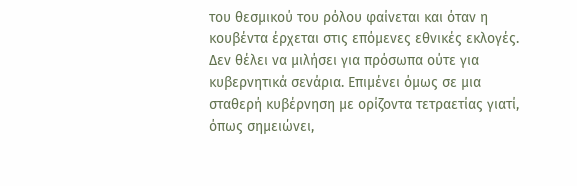του θεσμικού του ρόλου φαίνεται και όταν η κουβέντα έρχεται στις επόμενες εθνικές εκλογές. Δεν θέλει να μιλήσει για πρόσωπα ούτε για κυβερνητικά σενάρια. Επιμένει όμως σε μια σταθερή κυβέρνηση με ορίζοντα τετραετίας γιατί, όπως σημειώνει,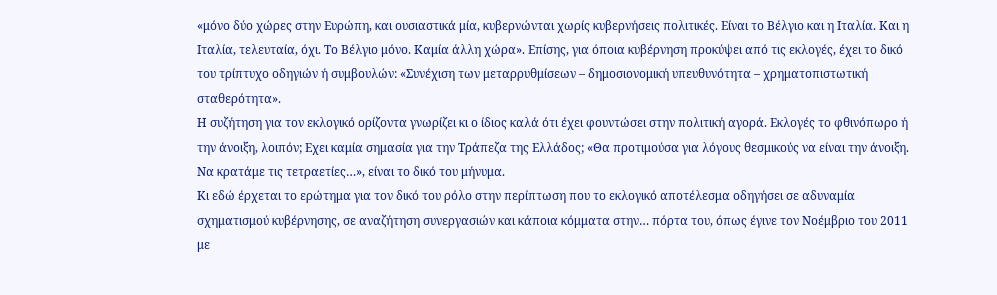«μόνο δύο χώρες στην Ευρώπη, και ουσιαστικά μία, κυβερνώνται χωρίς κυβερνήσεις πολιτικές. Είναι το Βέλγιο και η Ιταλία. Και η Ιταλία, τελευταία, όχι. Το Βέλγιο μόνο. Καμία άλλη χώρα». Επίσης, για όποια κυβέρνηση προκύψει από τις εκλογές, έχει το δικό του τρίπτυχο οδηγιών ή συμβουλών: «Συνέχιση των μεταρρυθμίσεων – δημοσιονομική υπευθυνότητα – χρηματοπιστωτική σταθερότητα».
Η συζήτηση για τον εκλογικό ορίζοντα γνωρίζει κι ο ίδιος καλά ότι έχει φουντώσει στην πολιτική αγορά. Εκλογές το φθινόπωρο ή την άνοιξη, λοιπόν; Εχει καμία σημασία για την Τράπεζα της Ελλάδος; «Θα προτιμούσα για λόγους θεσμικούς να είναι την άνοιξη. Να κρατάμε τις τετραετίες…», είναι το δικό του μήνυμα.
Κι εδώ έρχεται το ερώτημα για τον δικό του ρόλο στην περίπτωση που το εκλογικό αποτέλεσμα οδηγήσει σε αδυναμία σχηματισμού κυβέρνησης, σε αναζήτηση συνεργασιών και κάποια κόμματα στην… πόρτα του, όπως έγινε τον Νοέμβριο του 2011 με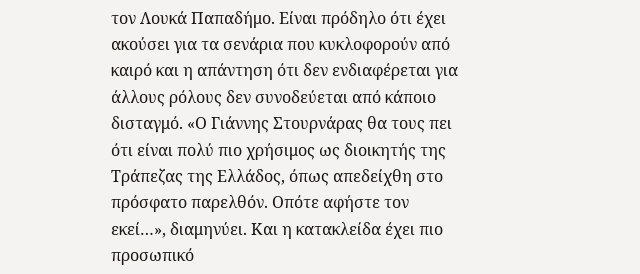τον Λουκά Παπαδήμο. Είναι πρόδηλο ότι έχει ακούσει για τα σενάρια που κυκλοφορούν από καιρό και η απάντηση ότι δεν ενδιαφέρεται για άλλους ρόλους δεν συνοδεύεται από κάποιο δισταγμό. «Ο Γιάννης Στουρνάρας θα τους πει ότι είναι πολύ πιο χρήσιμος ως διοικητής της Τράπεζας της Ελλάδος, όπως απεδείχθη στο πρόσφατο παρελθόν. Οπότε αφήστε τον εκεί…», διαμηνύει. Και η κατακλείδα έχει πιο προσωπικό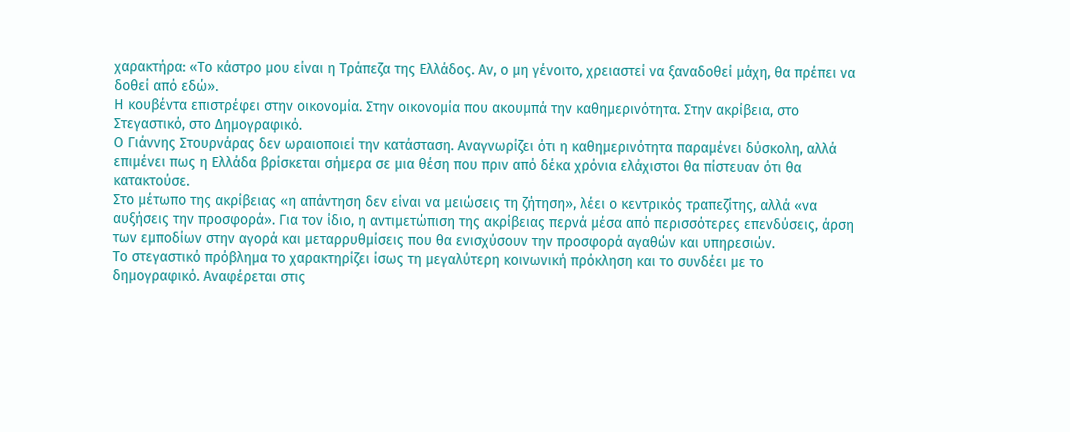χαρακτήρα: «Το κάστρο μου είναι η Τράπεζα της Ελλάδος. Αν, ο μη γένοιτο, χρειαστεί να ξαναδοθεί μάχη, θα πρέπει να δοθεί από εδώ».
Η κουβέντα επιστρέφει στην οικονομία. Στην οικονομία που ακουμπά την καθημερινότητα. Στην ακρίβεια, στο Στεγαστικό, στο Δημογραφικό.
Ο Γιάννης Στουρνάρας δεν ωραιοποιεί την κατάσταση. Αναγνωρίζει ότι η καθημερινότητα παραμένει δύσκολη, αλλά επιμένει πως η Ελλάδα βρίσκεται σήμερα σε μια θέση που πριν από δέκα χρόνια ελάχιστοι θα πίστευαν ότι θα κατακτούσε.
Στο μέτωπο της ακρίβειας «η απάντηση δεν είναι να μειώσεις τη ζήτηση», λέει ο κεντρικός τραπεζίτης, αλλά «να αυξήσεις την προσφορά». Για τον ίδιο, η αντιμετώπιση της ακρίβειας περνά μέσα από περισσότερες επενδύσεις, άρση των εμποδίων στην αγορά και μεταρρυθμίσεις που θα ενισχύσουν την προσφορά αγαθών και υπηρεσιών.
Το στεγαστικό πρόβλημα το χαρακτηρίζει ίσως τη μεγαλύτερη κοινωνική πρόκληση και το συνδέει με το δημογραφικό. Αναφέρεται στις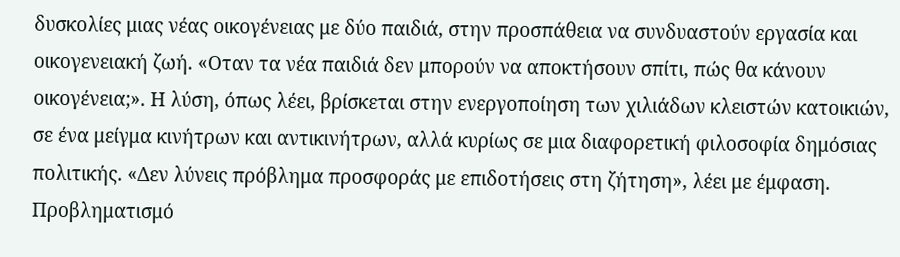δυσκολίες μιας νέας οικογένειας με δύο παιδιά, στην προσπάθεια να συνδυαστούν εργασία και οικογενειακή ζωή. «Οταν τα νέα παιδιά δεν μπορούν να αποκτήσουν σπίτι, πώς θα κάνουν οικογένεια;». Η λύση, όπως λέει, βρίσκεται στην ενεργοποίηση των χιλιάδων κλειστών κατοικιών, σε ένα μείγμα κινήτρων και αντικινήτρων, αλλά κυρίως σε μια διαφορετική φιλοσοφία δημόσιας πολιτικής. «Δεν λύνεις πρόβλημα προσφοράς με επιδοτήσεις στη ζήτηση», λέει με έμφαση.
Προβληματισμό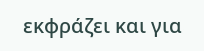εκφράζει και για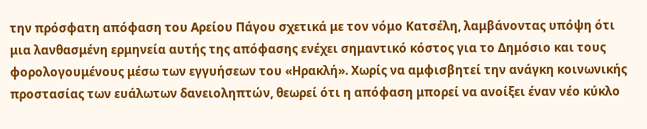την πρόσφατη απόφαση του Αρείου Πάγου σχετικά με τον νόμο Κατσέλη, λαμβάνοντας υπόψη ότι μια λανθασμένη ερμηνεία αυτής της απόφασης ενέχει σημαντικό κόστος για το Δημόσιο και τους φορολογουμένους μέσω των εγγυήσεων του «Ηρακλή». Χωρίς να αμφισβητεί την ανάγκη κοινωνικής προστασίας των ευάλωτων δανειοληπτών, θεωρεί ότι η απόφαση μπορεί να ανοίξει έναν νέο κύκλο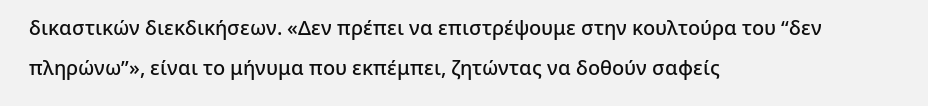δικαστικών διεκδικήσεων. «Δεν πρέπει να επιστρέψουμε στην κουλτούρα του “δεν πληρώνω”», είναι το μήνυμα που εκπέμπει, ζητώντας να δοθούν σαφείς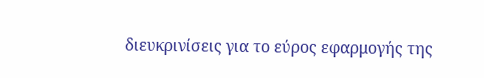διευκρινίσεις για το εύρος εφαρμογής της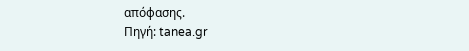απόφασης.
Πηγή: tanea.gr